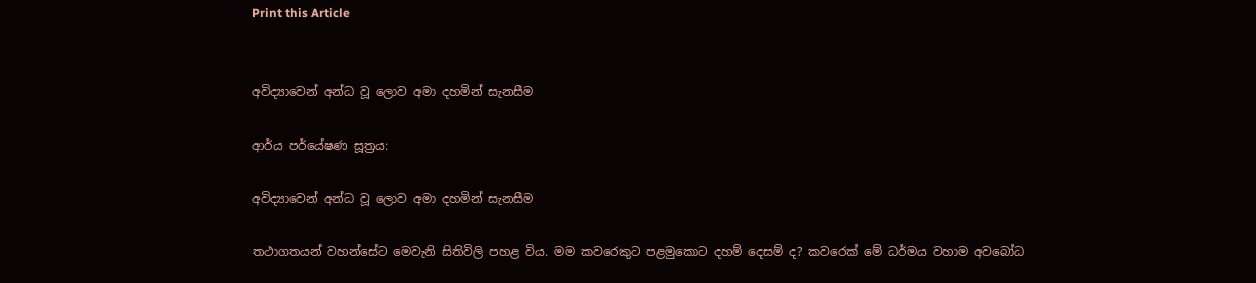Print this Article


අවිද්‍යාවෙන් අන්ධ වූ ලොව අමා දහමින් සැනසීම

ආර්ය පර්යේෂණ සූත්‍රය:

අවිද්‍යාවෙන් අන්ධ වූ ලොව අමා දහමින් සැනසීම

තථාගතයන් වහන්සේට මෙවැනි සිතිවිලි පහළ විය. මම කවරෙකුට පළමුකොට දහම් දෙසම් ද? කවරෙක් මේ ධර්මය වහාම අවබෝධ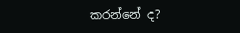කරන්නේ ද?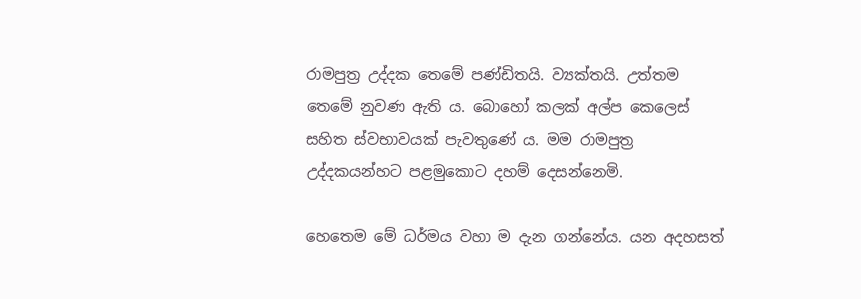රාමපුත්‍ර උද්දක තෙමේ පණ්ඩිතයි. ව්‍යක්තයි. උත්තම තෙමේ නුවණ ඇති ය. බොහෝ කලක් අල්ප කෙලෙස් සහිත ස්වභාවයක් පැවතුණේ ය. මම රාමපුත්‍ර උද්දකයන්හට පළමුකොට දහම් දෙසන්නෙමි.

හෙතෙම මේ ධර්මය වහා ම දැන ගන්නේය. යන අදහසත්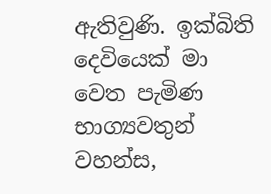ඇතිවුණි. ඉක්බිති දෙවියෙක් මා වෙත පැමිණ භාග්‍යවතුන් වහන්ස,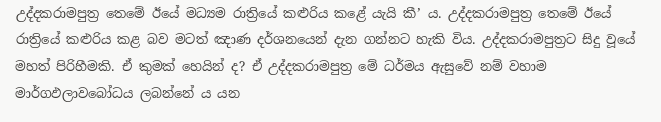උද්දකරාමපුත්‍ර තෙමේ ඊයේ මධ්‍යම රාත්‍රියේ කළුරිය කළේ යැයි කී’ ය. උද්දකරාමපුත්‍ර තෙමේ ඊයේ රාත්‍රියේ කළුරිය කළ බව මටත් ඤාණ දර්ශනයෙන් දැන ගන්නට හැකි විය. උද්දකරාමපුත්‍රට සිදු වූයේ මහත් පිරිහීමකි. ඒ කුමක් හෙයින් ද? ඒ උද්දකරාමපුත්‍ර මේ ධර්මය ඇසුවේ නම් වහාම මාර්ගඵලාවබෝධය ලබන්නේ ය යන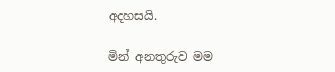අදහසයි.

මින් අනතුරුව මම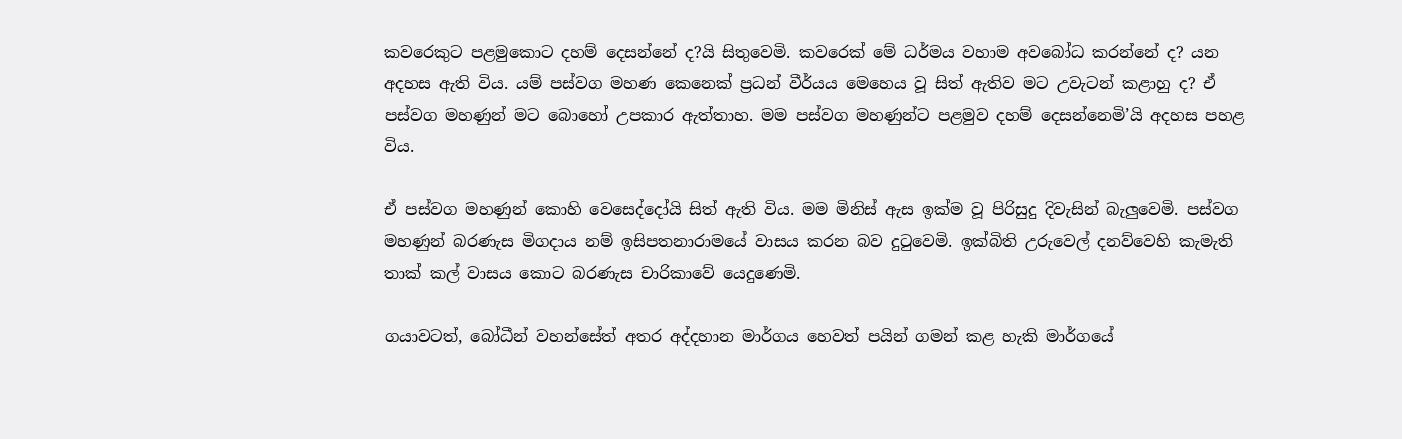කවරෙකුට පළමුකොට දහම් දෙසන්නේ ද?යි සිතුවෙමි. කවරෙක් මේ ධර්මය වහාම අවබෝධ කරන්නේ ද? යන අදහස ඇති විය. යම් පස්වග මහණ කෙනෙක් ප්‍රධන් වීර්යය මෙහෙය වූ සිත් ඇතිව මට උවැටන් කළාහු ද? ඒ පස්වග මහණුන් මට බොහෝ උපකාර ඇත්තාහ. මම පස්වග මහණුන්ට පළමුව දහම් දෙසන්නෙමි’යි අදහස පහළ විය.

ඒ පස්වග මහණුන් කොහි වෙසෙද්දෝයි සිත් ඇති විය. මම මිනිස් ඇස ඉක්ම වූ පිරිසුදු දිවැසින් බැලුවෙමි. පස්වග මහණුන් බරණැස මිගදාය නම් ඉසිපතනාරාමයේ වාසය කරන බව දුටුවෙමි. ඉක්බිති උරුවෙල් දනව්වෙහි කැමැති තාක් කල් වාසය කොට බරණැස චාරිකාවේ යෙදුණෙමි.

ගයාවටත්, බෝධීන් වහන්සේත් අතර අද්දහාන මාර්ගය හෙවත් පයින් ගමන් කළ හැකි මාර්ගයේ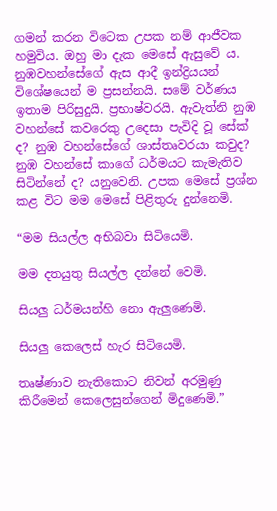ගමන් කරන විටෙක උපක නම් ආජීවක හමුවිය. ඔහු මා දැක මෙසේ ඇසුවේ ය. නුඹවහන්සේගේ ඇස ආදී ඉන්ද්‍රියයන් විශේෂයෙන් ම ප්‍රසන්නයි. සමේ වර්ණය ඉතාම පිරිසුදුයි. ප්‍රභාෂ්වරයි. ඇවැත්නි නුඹ වහන්සේ කවරෙකු උදෙසා පැවිදි වූ සේක් ද? නුඹ වහන්සේගේ ශාස්තෘවරයා කවුද? නුඹ වහන්සේ කාගේ ධර්මයට කැමැතිව සිටින්නේ ද? යනුවෙනි. උපක මෙසේ ප්‍රශ්න කළ විට මම මෙසේ පිළිතුරු දුන්නෙමි.

“මම සියල්ල අභිබවා සිටියෙමි.

මම දතයුතු සියල්ල දන්නේ වෙමි.

සියලු ධර්මයන්හි නො ඇලුණෙමි.

සියලු කෙලෙස් හැර සිටියෙමි.

තෘෂ්ණාව නැතිකොට නිවන් අරමුණු කිරීමෙන් කෙලෙසුන්ගෙන් මිදුණෙමි.”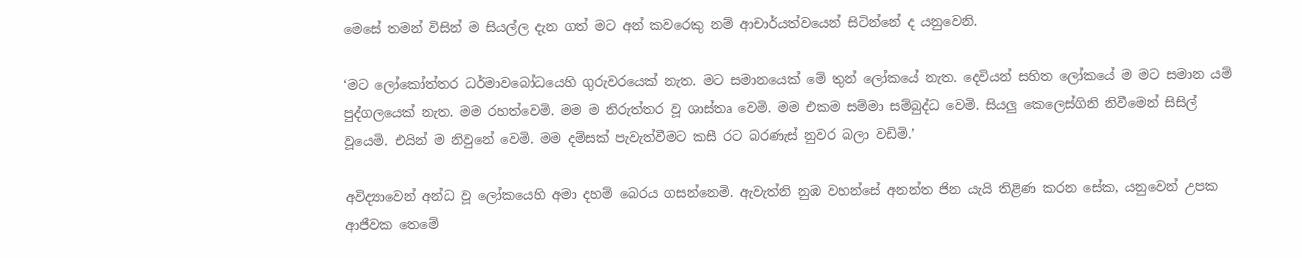මෙසේ තමන් විසින් ම සියල්ල දැන ගත් මට අන් කවරෙකු නම් ආචාර්යත්වයෙන් සිටින්නේ ද යනුවෙනි.

‘මට ලෝකෝත්තර ධර්මාවබෝධයෙහි ගුරුවරයෙක් නැත. මට සමානයෙක් මේ තුන් ලෝකයේ නැත. දෙවියන් සහිත ලෝකයේ ම මට සමාන යම් පුද්ගලයෙක් නැත. මම රහත්වෙමි. මම ම නිරුත්තර වූ ශාස්තෘ වෙමි. මම එකම සම්මා සම්බුද්ධ වෙමි. සියලු කෙලෙස්ගිනි නිවීමෙන් සිසිල් වූයෙමි. එයින් ම නිවුනේ වෙමි. මම දම්සක් පැවැත්වීමට කසී රට බරණැස් නුවර බලා වඩිමි.’

අවිද්‍යාවෙන් අන්ධ වූ ලෝකයෙහි අමා දහම් බෙරය ගසන්නෙමි. ඇවැත්නි නුඹ වහන්සේ අනන්ත ජින යැයි තිළිණ කරන සේක, යනුවෙන් උපක ආජීවක තෙමේ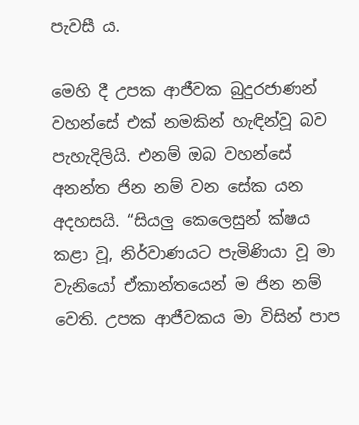පැවසී ය.

මෙහි දී උපක ආජීවක බුදුරජාණන් වහන්සේ එක් නමකින් හැඳින්වූ බව පැහැදිලියි. එනම් ඔබ වහන්සේ අනන්ත ජින නම් වන සේක යන අදහසයි. “සියලු කෙලෙසුන් ක්ෂය කළා වූ, නිර්වාණයට පැමිණියා වූ මා වැනියෝ ඒකාන්තයෙන් ම ජින නම් වෙති. උපක ආජීවකය මා විසින් පාප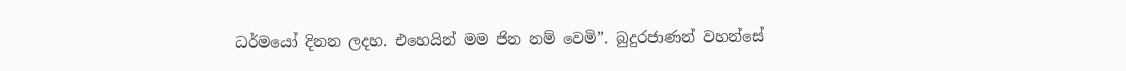ධර්මයෝ දිනන ලදහ. එහෙයින් මම ජින නම් වෙමි”. බුදුරජාණන් වහන්සේ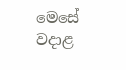මෙසේ වදාළ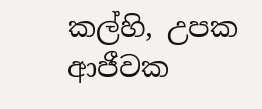කල්හි, උපක ආජීවක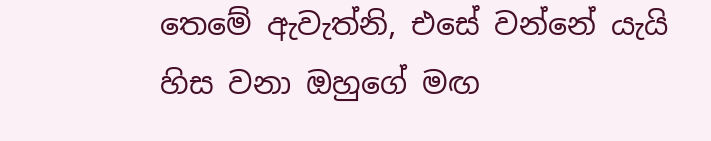තෙමේ ඇවැත්නි, එසේ වන්නේ යැයි හිස වනා ඔහුගේ මඟ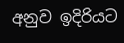අනුව ඉදිරියට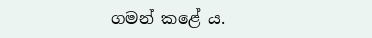ගමන් කළේ ය.